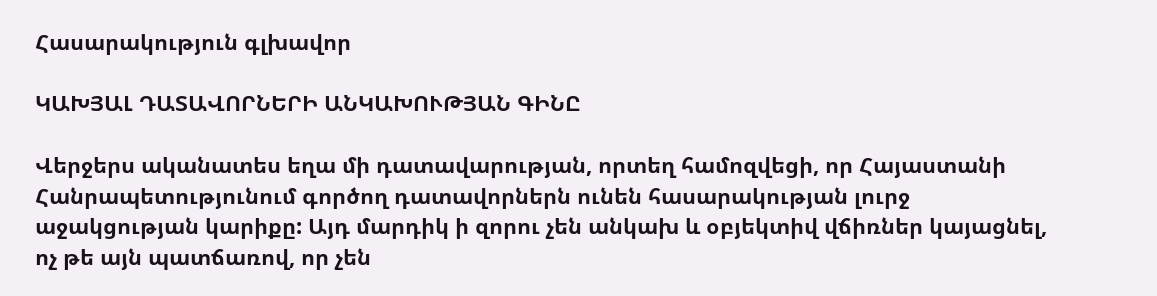Հասարակություն գլխավոր

ԿԱԽՅԱԼ ԴԱՏԱՎՈՐՆԵՐԻ ԱՆԿԱԽՈՒԹՅԱՆ ԳԻՆԸ

Վերջերս ականատես եղա մի դատավարության, որտեղ համոզվեցի, որ Հայաստանի Հանրապետությունում գործող դատավորներն ունեն հասարակության լուրջ աջակցության կարիքը: Այդ մարդիկ ի զորու չեն անկախ և օբյեկտիվ վճիռներ կայացնել, ոչ թե այն պատճառով, որ չեն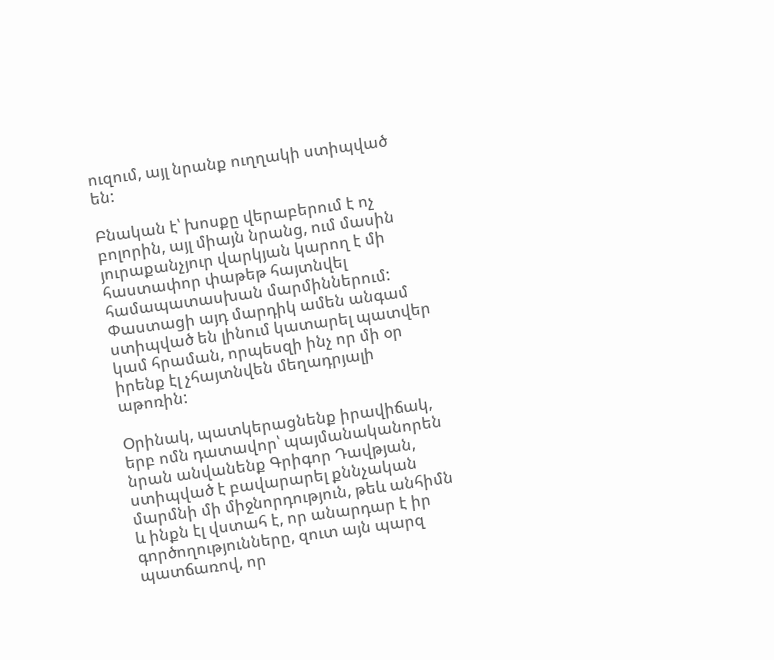ուզում, այլ նրանք ուղղակի ստիպված են:

Բնական է՝ խոսքը վերաբերում է ոչ բոլորին, այլ միայն նրանց, ում մասին յուրաքանչյուր վարկյան կարող է մի հաստափոր փաթեթ հայտնվել համապատասխան մարմիններում: Փաստացի այդ մարդիկ ամեն անգամ ստիպված են լինում կատարել պատվեր կամ հրաման, որպեսզի ինչ որ մի օր իրենք էլ չհայտնվեն մեղադրյալի աթոռին:

Օրինակ, պատկերացնենք իրավիճակ, երբ ոմն դատավոր՝ պայմանականորեն նրան անվանենք Գրիգոր Դավթյան, ստիպված է բավարարել քննչական մարմնի մի միջնորդություն, թեև անհիմն և ինքն էլ վստահ է, որ անարդար է իր գործողությունները, զուտ այն պարզ պատճառով, որ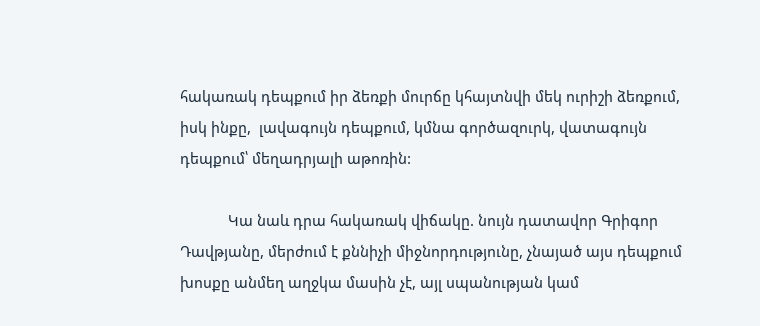հակառակ դեպքում իր ձեռքի մուրճը կհայտնվի մեկ ուրիշի ձեռքում, իսկ ինքը,  լավագույն դեպքում, կմնա գործազուրկ, վատագույն դեպքում՝ մեղադրյալի աթոռին:

            Կա նաև դրա հակառակ վիճակը. նույն դատավոր Գրիգոր Դավթյանը, մերժում է քննիչի միջնորդությունը, չնայած այս դեպքում խոսքը անմեղ աղջկա մասին չէ, այլ սպանության կամ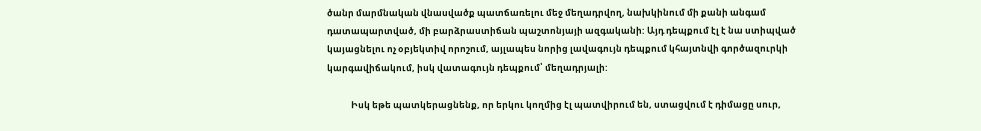ծանր մարմնական վնասվածք պատճառելու մեջ մեղադրվող, նախկինում մի քանի անգամ դատապարտված, մի բարձրաստիճան պաշտոնյայի ազգականի: Այդ դեպքում էլ է նա ստիպված կայացնելու ոչ օբյեկտիվ որոշում, այլապես նորից լավագույն դեպքում կհայտնվի գործազուրկի կարգավիճակում, իսկ վատագույն դեպքում՝ մեղադրյալի:

            Իսկ եթե պատկերացնենք, որ երկու կողմից էլ պատվիրում են, ստացվում է դիմացը սուր,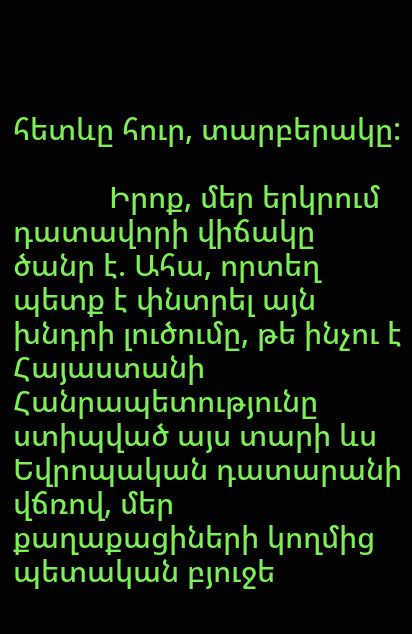հետևը հուր, տարբերակը:

            Իրոք, մեր երկրում դատավորի վիճակը ծանր է. Ահա, որտեղ պետք է փնտրել այն խնդրի լուծումը, թե ինչու է Հայաստանի Հանրապետությունը ստիպված այս տարի ևս Եվրոպական դատարանի վճռով, մեր քաղաքացիների կողմից պետական բյուջե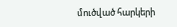մուծված հարկերի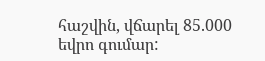հաշվին, վճարել 85.000 եվրո գումար: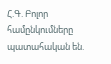Հ.Գ. Բոլոր համընկումները պատահական են.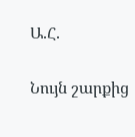Ա.Հ.

Նույն շարքից